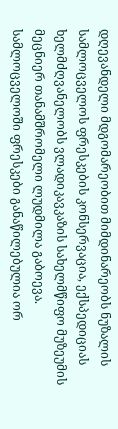დღევანდელი მდგომარეობით მიმდინარეობს ნუზალის სამლოცველოს ფრესკების კონსერვაცია, ექსპედიციას ხელმძღვანელობს ვლადიკავკაზის სახელმწიფო მუზეუმის მეცნიერ თანამშრომელი ლუდმილა გაბოევა.
სამლოცველოში ფრესკები განაწილებულია ორ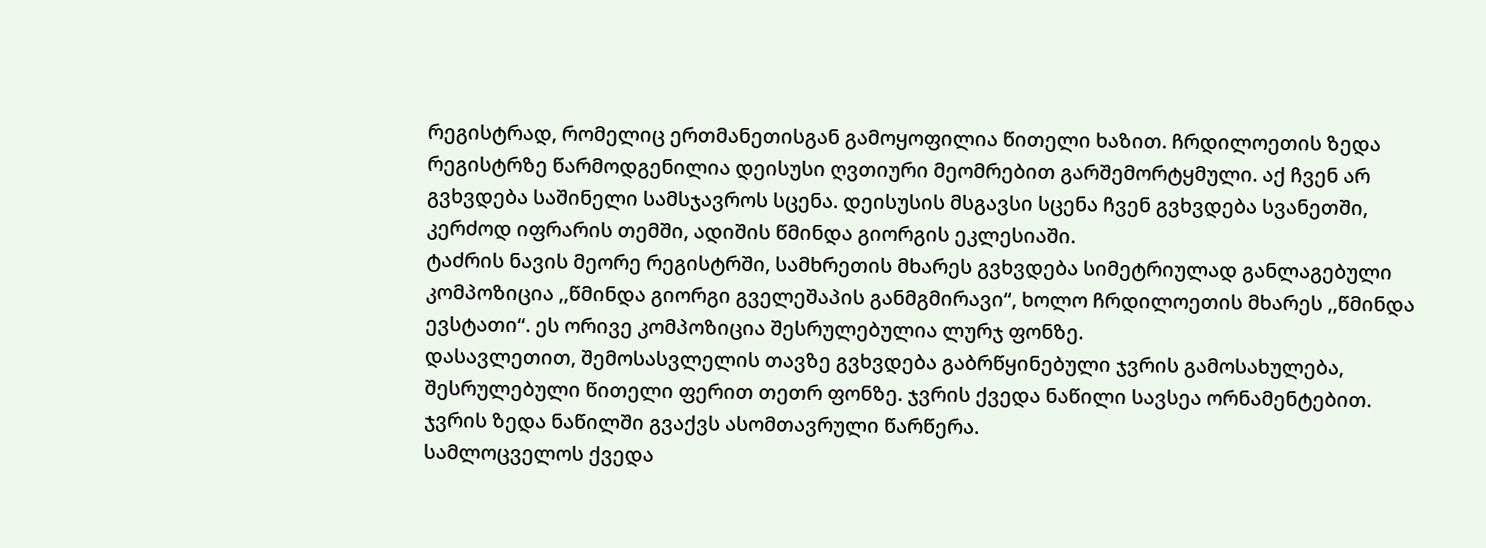რეგისტრად, რომელიც ერთმანეთისგან გამოყოფილია წითელი ხაზით. ჩრდილოეთის ზედა რეგისტრზე წარმოდგენილია დეისუსი ღვთიური მეომრებით გარშემორტყმული. აქ ჩვენ არ გვხვდება საშინელი სამსჯავროს სცენა. დეისუსის მსგავსი სცენა ჩვენ გვხვდება სვანეთში, კერძოდ იფრარის თემში, ადიშის წმინდა გიორგის ეკლესიაში.
ტაძრის ნავის მეორე რეგისტრში, სამხრეთის მხარეს გვხვდება სიმეტრიულად განლაგებული კომპოზიცია ,,წმინდა გიორგი გველეშაპის განმგმირავი“, ხოლო ჩრდილოეთის მხარეს ,,წმინდა ევსტათი“. ეს ორივე კომპოზიცია შესრულებულია ლურჯ ფონზე.
დასავლეთით, შემოსასვლელის თავზე გვხვდება გაბრწყინებული ჯვრის გამოსახულება, შესრულებული წითელი ფერით თეთრ ფონზე. ჯვრის ქვედა ნაწილი სავსეა ორნამენტებით. ჯვრის ზედა ნაწილში გვაქვს ასომთავრული წარწერა.
სამლოცველოს ქვედა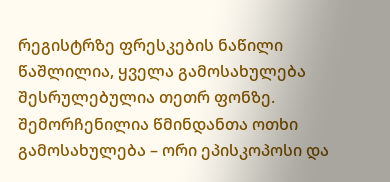რეგისტრზე ფრესკების ნაწილი წაშლილია, ყველა გამოსახულება შესრულებულია თეთრ ფონზე. შემორჩენილია წმინდანთა ოთხი გამოსახულება – ორი ეპისკოპოსი და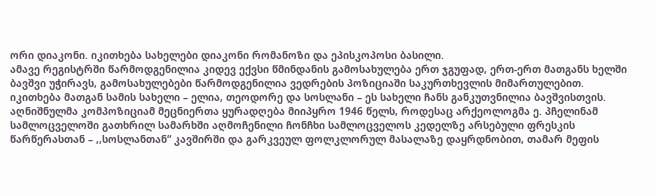ორი დიაკონი. იკითხება სახელები დიაკონი რომანოზი და ეპისკოპოსი ბასილი.
ამავე რეგისტრში წარმოდგენილია კიდევ ექვსი წმინდანის გამოსახულება ერთ ჯგუფად, ერთ-ერთ მათგანს ხელში ბავშვი უჭირავს, გამოსახულებები წარმოდგენილია ვედრების პოზიციაში საკურთხევლის მიმართულებით. იკითხება მათგან სამის სახელი – ელია, თეოდორე და სოსლანი – ეს სახელი ჩანს განკუთვნილია ბავშვისთვის.
აღნიშნულმა კომპოზიციამ მეცნიერთა ყურადღება მიიპყრო 1946 წელს, როდესაც არქეოლოგმა ე. პჩელინამ სამლოცველოში გათხრილ სამარხში აღმოჩენილი ჩონჩხი სამლოცველოს კედელზე არსებული ფრესკის წარწერასთან – ,,სოსლანთან“ კავშირში და გარკვეულ ფოლკლორულ მასალაზე დაყრდნობით, თამარ მეფის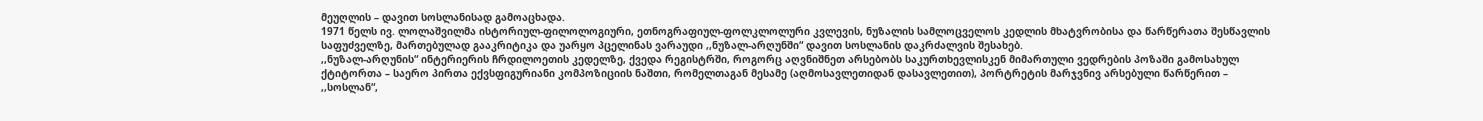მეუღლის – დავით სოსლანისად გამოაცხადა.
1971 წელს ივ. ლოლაშვილმა ისტორიულ-ფილოლოგიური, ეთნოგრაფიულ-ფოლკლოლური კვლევის, ნუზალის სამლოცველოს კედლის მხატვრობისა და წარწერათა შესწავლის საფუძველზე, მართებულად გააკრიტიკა და უარყო პცელინას ვარაუდი ,,ნუზალ-არღუნში“ დავით სოსლანის დაკრძალვის შესახებ.
,,ნუზალ-არღუნის“ ინტერიერის ჩრდილოეთის კედელზე, ქვედა რეგისტრში, როგორც აღვნიშნეთ არსებობს საკურთხევლისკენ მიმართული ვედრების პოზაში გამოსახულ ქტიტორთა – საერო პირთა ექვსფიგურიანი კომპოზიციის ნაშთი, რომელთაგან მესამე (აღმოსავლეთიდან დასავლეთით), პორტრეტის მარჯვნივ არსებული წარწერით – ,,სოსლან“,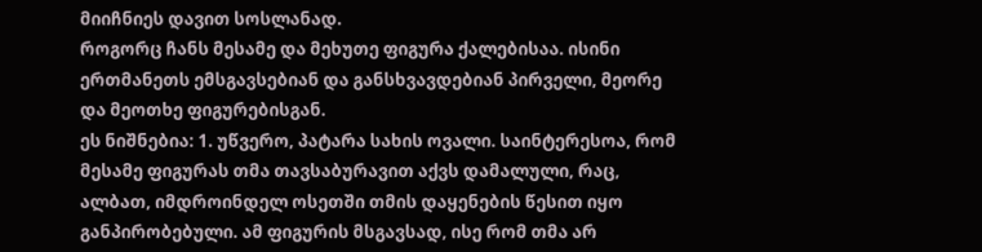მიიჩნიეს დავით სოსლანად.
როგორც ჩანს მესამე და მეხუთე ფიგურა ქალებისაა. ისინი ერთმანეთს ემსგავსებიან და განსხვავდებიან პირველი, მეორე და მეოთხე ფიგურებისგან.
ეს ნიშნებია: 1. უწვერო, პატარა სახის ოვალი. საინტერესოა, რომ მესამე ფიგურას თმა თავსაბურავით აქვს დამალული, რაც, ალბათ, იმდროინდელ ოსეთში თმის დაყენების წესით იყო განპირობებული. ამ ფიგურის მსგავსად, ისე რომ თმა არ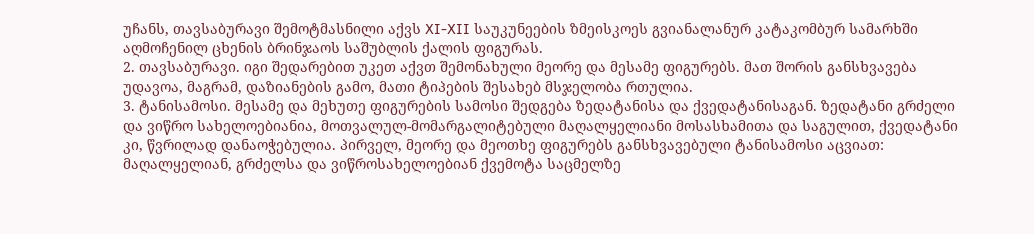უჩანს, თავსაბურავი შემოტმასნილი აქვს XI-XII საუკუნეების ზმეისკოეს გვიანალანურ კატაკომბურ სამარხში აღმოჩენილ ცხენის ბრინჯაოს საშუბლის ქალის ფიგურას.
2. თავსაბურავი. იგი შედარებით უკეთ აქვთ შემონახული მეორე და მესამე ფიგურებს. მათ შორის განსხვავება უდავოა, მაგრამ, დაზიანების გამო, მათი ტიპების შესახებ მსჯელობა რთულია.
3. ტანისამოსი. მესამე და მეხუთე ფიგურების სამოსი შედგება ზედატანისა და ქვედატანისაგან. ზედატანი გრძელი და ვიწრო სახელოებიანია, მოთვალულ-მომარგალიტებული მაღალყელიანი მოსასხამითა და საგულით, ქვედატანი კი, წვრილად დანაოჭებულია. პირველ, მეორე და მეოთხე ფიგურებს განსხვავებული ტანისამოსი აცვიათ: მაღალყელიან, გრძელსა და ვიწროსახელოებიან ქვემოტა საცმელზე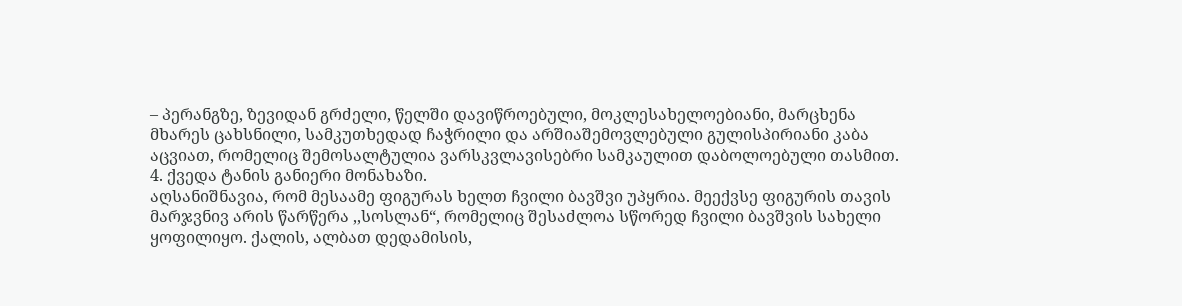– პერანგზე, ზევიდან გრძელი, წელში დავიწროებული, მოკლესახელოებიანი, მარცხენა მხარეს ცახსნილი, სამკუთხედად ჩაჭრილი და არშიაშემოვლებული გულისპირიანი კაბა აცვიათ, რომელიც შემოსალტულია ვარსკვლავისებრი სამკაულით დაბოლოებული თასმით.
4. ქვედა ტანის განიერი მონახაზი.
აღსანიშნავია, რომ მესაამე ფიგურას ხელთ ჩვილი ბავშვი უპყრია. მეექვსე ფიგურის თავის მარჯვნივ არის წარწერა ,,სოსლან“, რომელიც შესაძლოა სწორედ ჩვილი ბავშვის სახელი ყოფილიყო. ქალის, ალბათ დედამისის,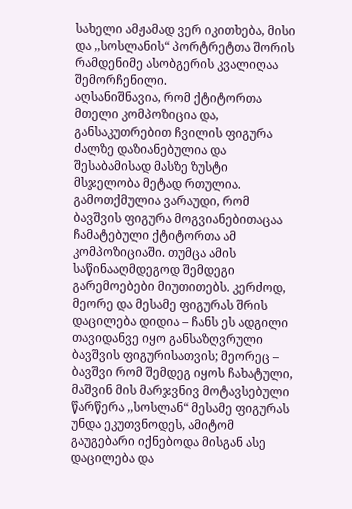სახელი ამჟამად ვერ იკითხება, მისი და ,,სოსლანის“ პორტრეტთა შორის რამდენიმე ასობგერის კვალიღაა შემორჩენილი.
აღსანიშნავია, რომ ქტიტორთა მთელი კომპოზიცია და, განსაკუთრებით ჩვილის ფიგურა ძალზე დაზიანებულია და შესაბამისად მასზე ზუსტი მსჯელობა მეტად რთულია. გამოთქმულია ვარაუდი, რომ ბავშვის ფიგურა მოგვიანებითაცაა ჩამატებული ქტიტორთა ამ კომპოზიციაში. თუმცა ამის საწინააღმდეგოდ შემდეგი გარემოებები მიუთითებს. კერძოდ, მეორე და მესამე ფიგურას შრის დაცილება დიდია – ჩანს ეს ადგილი თავიდანვე იყო განსაზღვრული ბავშვის ფიგურისათვის; მეორეც – ბავშვი რომ შემდეგ იყოს ჩახატული, მაშვინ მის მარჯვნივ მოტავსებული წარწერა ,,სოსლან“ მესამე ფიგურას უნდა ეკუთვნოდეს, ამიტომ გაუგებარი იქნებოდა მისგან ასე დაცილება და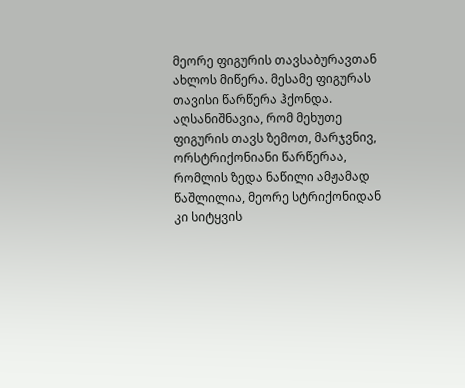მეორე ფიგურის თავსაბურავთან ახლოს მიწერა. მესამე ფიგურას თავისი წარწერა ჰქონდა.
აღსანიშნავია, რომ მეხუთე ფიგურის თავს ზემოთ, მარჯვნივ, ორსტრიქონიანი წარწერაა, რომლის ზედა ნაწილი ამჟამად წაშლილია, მეორე სტრიქონიდან კი სიტყვის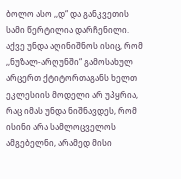ბოლო ასო ,,დ“ და განკვეთის სამი წერტილია დარჩენილი.
აქვე უნდა აღინიშნოს ისიც, რომ ,,ნუზალ-არღუნში“ გამოსახულ არცერთ ქტიტორთაგანს ხელთ ეკლესიის მოდელი არ უპყრია, რაც იმას უნდა ნიშნავდეს, რომ ისინი არა სამლოცველოს ამგებელნი, არამედ მისი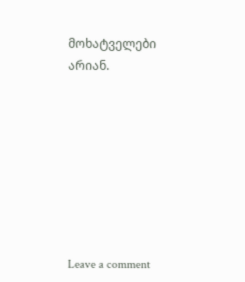მოხატველები არიან.








Leave a comment